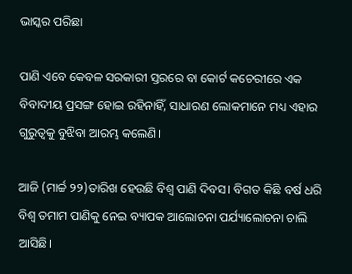ଭାସ୍କର ପରିଛା

ପାଣି ଏବେ କେବଳ ସରକାରୀ ସ୍ତରରେ ବା କୋର୍ଟ କଚେରୀରେ ଏକ ବିବାଦୀୟ ପ୍ରସଙ୍ଗ ହୋଇ ରହିନାହିଁ, ସାଧାରଣ ଲୋକମାନେ ମଧ୍ୟ ଏହାର ଗୁରୁତ୍ୱକୁ ବୁଝିବା ଆରମ୍ଭ କଲେଣି।

ଆଜି (ମାର୍ଚ୍ଚ ୨୨)ତାରିଖ ହେଉଛି ବିଶ୍ୱ ପାଣି ଦିବସ। ବିଗତ କିଛି ବର୍ଷ ଧରି ବିଶ୍ୱ ତମାମ ପାଣିକୁ ନେଇ ବ୍ୟାପକ ଆଲୋଚନା ପର୍ଯ୍ୟାଲୋଚନା ଚାଲି ଆସିଛି।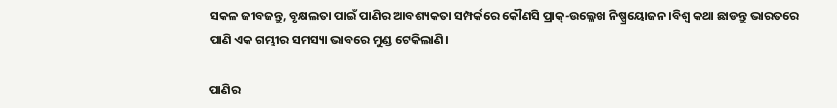ସକଳ ଜୀବଜନ୍ତୁ, ବୃକ୍ଷଲତା ପାଇଁ ପାଣିର ଆବଶ୍ୟକତା ସମ୍ପର୍କରେ କୌଣସି ପ୍ରାକ୍-ଉଲ୍ଳେଖ ନିଷ୍ପ୍ରୟୋଜନ।ବିଶ୍ୱ କଥା ଛାଡନ୍ତୁ ଭାରତରେ ପାଣି ଏକ ଗମ୍ଭୀର ସମସ୍ୟା ଭାବରେ ମୁଣ୍ଡ ଟେକିଲାଣି।

ପାଣିର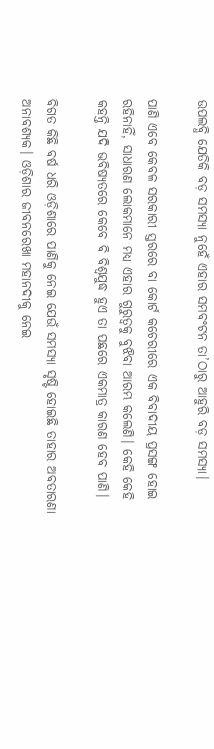ଉପଲବ୍ଧି ଯେତିକି ବଡ଼ ସମସ୍ୟା ନୁହେଁ ଏହାର ସମବଂଟନ ତା’ଠାରୁ ଆହୁରି ବଡ଼ ସମସ୍ୟା।

ପାଣି ଏବେ କେବଳ ସରକାରୀ ସ୍ତରରେ ବା କୋର୍ଟ କଚେରୀରେ ଏକ ବିବାଦୀୟ ପ୍ରସଙ୍ଗ ହୋଇ ରହିନାହିଁ, ସାଧାରଣ ଲୋକମାନେ ମଧ୍ୟ ଏହାର ଗୁରୁତ୍ୱକୁ ବୁଝିବା ଆରମ୍ଭ କଲେଣି। କେହି କେହି କହନ୍ତି ଯଦି ଭବିଷ୍ୟତରେ କେବେ ବି ବିଶ୍ୱଯୁଦ୍ଧ ହୁଏ ତା ପଛରେ ଏକମାତ୍ର କାରଣ ହେବ ପାଣି।

ବିଗତ କିଛି ବର୍ଷ ଧରି ଓଡ଼ିଶାରେ ପାଣିକୁ ନେଇ ଯେଉଁ ସମସ୍ୟା ସୃଷ୍ଟି ହୋଇଛି ତାହାର ଅବତାରଣା ଅନାବଶ୍ୟକ। ଓଡ଼ିଶାର ଜୀବନରେଖା ମହାନଦୀକୁ ନେଇ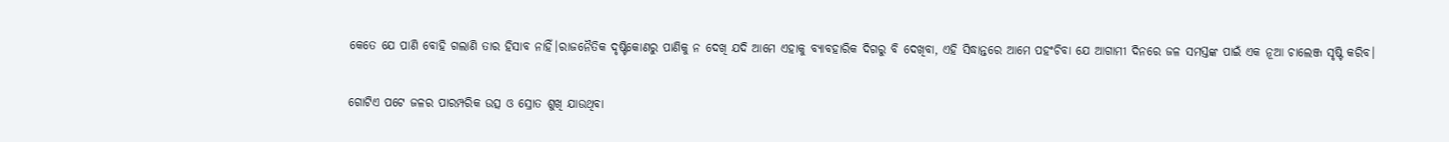କେତେ ଯେ ପାଣି ବୋହି ଗଲାଣି ତାର ହିସାବ ନାହିଁ।ରାଜନୈତିକ ଦୃଷ୍ଟିକୋଣରୁ ପାଣିକୁ ନ ଦେଖି ଯଦି ଆମେ ଏହାକୁ ବ୍ୟାବହାରିକ ଦିଗରୁ ବି ଦେଖିବା, ଏହି ସିଦ୍ଧାନ୍ତରେ ଆମେ ପହଂଚିବା ଯେ ଆଗାମୀ ଦିନରେ ଜଳ ସମସ୍ତଙ୍କ ପାଇଁ ଏକ ନୂଆ ଚାଲେଞ୍ଜ ସୃଷ୍ଟି କରିବ।

ଗୋଟିଏ ପଟେ ଜଳର ପାରମ୍ପରିକ ଉତ୍ସ ଓ ସ୍ରୋତ ଶୁଖି ଯାଉଥିବା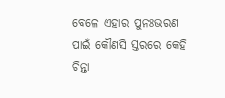ବେଳେ ଏହାର ପୁନଃଭରଣ ପାଇଁ କୌଣସି ସ୍ତରରେ କେହି ଚିନ୍ତା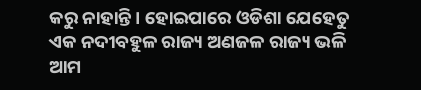କରୁ ନାହାନ୍ତି। ହୋଇପାରେ ଓଡିଶା ଯେହେତୁ ଏକ ନଦୀବହୁଳ ରାଜ୍ୟ ଅଣଜଳ ରାଜ୍ୟ ଭଳି ଆମ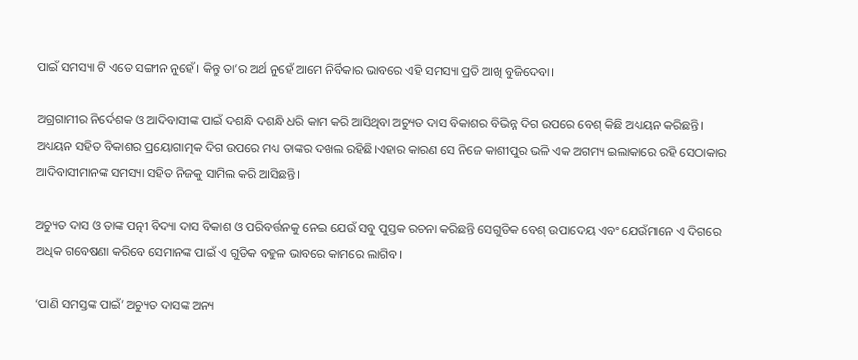ପାଇଁ ସମସ୍ୟା ଟି ଏତେ ସଙ୍ଗୀନ ନୁହେଁ। କିନ୍ତୁ ତା’ର ଅର୍ଥ ନୁହେଁ ଆମେ ନିର୍ବିକାର ଭାବରେ ଏହି ସମସ୍ୟା ପ୍ରତି ଆଖି ବୁଜିଦେବା।

ଅଗ୍ରଗାମୀର ନିର୍ଦେଶକ ଓ ଆଦିବାସୀଙ୍କ ପାଇଁ ଦଶନ୍ଧି ଦଶନ୍ଧି ଧରି କାମ କରି ଆସିଥିବା ଅଚ୍ୟୁତ ଦାସ ବିକାଶର ବିଭିନ୍ନ ଦିଗ ଉପରେ ବେଶ୍ କିଛି ଅଧ୍ୟୟନ କରିଛନ୍ତି। ଅଧ୍ୟୟନ ସହିତ ବିକାଶର ପ୍ରୟୋଗାତ୍ମକ ଦିଗ ଉପରେ ମଧ୍ୟ ତାଙ୍କର ଦଖଲ ରହିଛି।ଏହାର କାରଣ ସେ ନିଜେ କାଶୀପୁର ଭଳି ଏକ ଅଗମ୍ୟ ଇଲାକାରେ ରହି ସେଠାକାର ଆଦିବାସୀମାନଙ୍କ ସମସ୍ୟା ସହିତ ନିଜକୁ ସାମିଲ କରି ଆସିଛନ୍ତି।

ଅଚ୍ୟୁତ ଦାସ ଓ ତାଙ୍କ ପତ୍ନୀ ବିଦ୍ୟା ଦାସ ବିକାଶ ଓ ପରିବର୍ତ୍ତନକୁ ନେଇ ଯେଉଁ ସବୁ ପୁସ୍ତକ ରଚନା କରିଛନ୍ତି ସେଗୁଡିକ ବେଶ୍ ଉପାଦେୟ ଏବଂ ଯେଉଁମାନେ ଏ ଦିଗରେ ଅଧିକ ଗବେଷଣା କରିବେ ସେମାନଙ୍କ ପାଇଁ ଏ ଗୁଡିକ ବହୁଳ ଭାବରେ କାମରେ ଲାଗିବ।

‘ପାଣି ସମସ୍ତଙ୍କ ପାଇଁ’ ଅଚ୍ୟୁତ ଦାସଙ୍କ ଅନ୍ୟ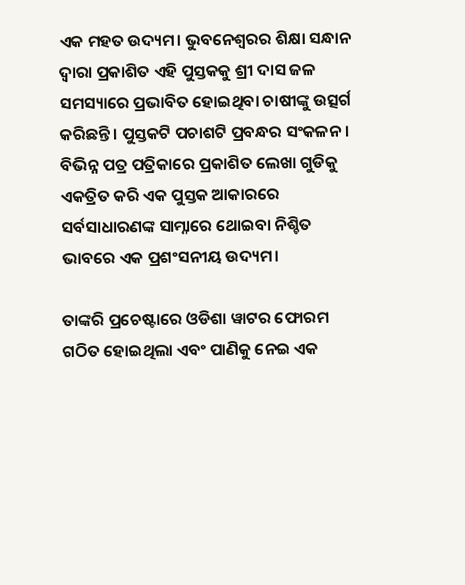ଏକ ମହତ ଉଦ୍ୟମ। ଭୁବନେଶ୍ୱରର ଶିକ୍ଷା ସନ୍ଧାନ ଦ୍ୱାରା ପ୍ରକାଶିତ ଏହି ପୁସ୍ତକକୁ ଶ୍ରୀ ଦାସ ଜଳ ସମସ୍ୟାରେ ପ୍ରଭାବିତ ହୋଇଥିବା ଚାଷୀଙ୍କୁ ଉତ୍ସର୍ଗ କରିଛନ୍ତି। ପୁସ୍ତକଟି ପଚାଶଟି ପ୍ରବନ୍ଧର ସଂକଳନ। ବିଭିନ୍ନ ପତ୍ର ପତ୍ରିକାରେ ପ୍ରକାଶିତ ଲେଖା ଗୁଡିକୁ ଏକତ୍ରିତ କରି ଏକ ପୁସ୍ତକ ଆକାରରେ ସର୍ବସାଧାରଣଙ୍କ ସାମ୍ନାରେ ଥୋଇବା ନିଶ୍ଚିତ ଭାବରେ ଏକ ପ୍ରଶଂସନୀୟ ଉଦ୍ୟମ।

ତାଙ୍କରି ପ୍ରଚେଷ୍ଟାରେ ଓଡିଶା ୱାଟର ଫୋରମ ଗଠିତ ହୋଇଥିଲା ଏବଂ ପାଣିକୁ ନେଇ ଏକ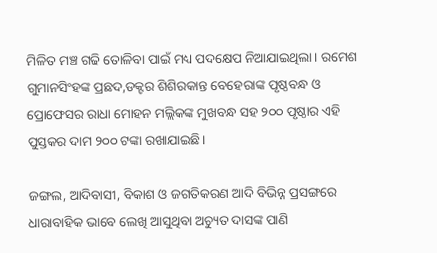ମିଳିତ ମଞ୍ଚ ଗଢି ତୋଳିବା ପାଇଁ ମଧ୍ୟ ପଦକ୍ଷେପ ନିଆଯାଇଥିଲା। ରମେଶ ଗୁମାନସିଂହଙ୍କ ପ୍ରଛଦ,ଡକ୍ଟର ଶିଶିରକାନ୍ତ ବେହେରାଙ୍କ ପୃଷ୍ଠବନ୍ଧ ଓ ପ୍ରୋଫେସର ରାଧା ମୋହନ ମଲ୍ଲିକଙ୍କ ମୁଖବନ୍ଧ ସହ ୨୦୦ ପୃଷ୍ଠାର ଏହି ପୁସ୍ତକର ଦାମ ୨୦୦ ଟଙ୍କା ରଖାଯାଇଛି।

ଜଙ୍ଗଲ, ଆଦିବାସୀ, ବିକାଶ ଓ ଜଗତିକରଣ ଆଦି ବିଭିନ୍ନ ପ୍ରସଙ୍ଗରେ ଧାରାବାହିକ ଭାବେ ଲେଖି ଆସୁଥିବା ଅଚ୍ୟୁତ ଦାସଙ୍କ ପାଣି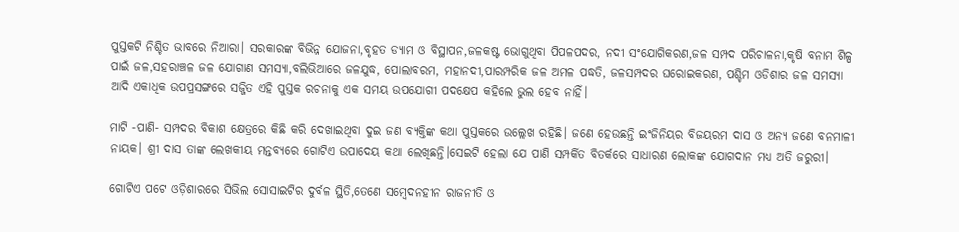ପୁସ୍ତକଟି ନିଶ୍ଚିତ ଭାବରେ ନିଆରା। ସରକାରଙ୍କ ବିଭିନ୍ନ ଯୋଜନା,ବୃହତ ଡ୍ୟାମ ଓ ବିସ୍ଥାପନ,ଜଳକଷ୍ଟ ଭୋଗୁଥିବା ପିପଳପଦର, ନଦୀ ସଂଯୋଗିକରଣ,ଜଳ ସମ୍ପଦ ପରିଚାଳନା,କୃଷି ବନାମ ଶିଳ୍ପ ପାଇଁ ଜଳ,ସହରାଞ୍ଚଳ ଜଳ ଯୋଗାଣ ସମସ୍ୟା,ବଲିଭିଆରେ ଜଳଯୁଦ୍ଧ, ପୋଲାବରମ, ମହାନଦୀ,ପାରମ୍ପରିକ ଜଳ ଅମଳ ପଦ୍ଧତି, ଜଳସମ୍ପଦର ଘରୋଇକରଣ, ପଶ୍ଚିମ ଓଡିଶାର ଜଳ ସମସ୍ୟା ଆଦି ଏକାଧିକ ଉପପ୍ରସଙ୍ଗରେ ସଜ୍ଜିତ ଏହି ପୁସ୍ତକ ରଚନାକୁ ଏକ ସମୟ ଉପଯୋଗୀ ପଦକ୍ଷେପ କହିଲେ ଭୁଲ ହେବ ନାହିଁ।

ମାଟି -ପାଣି- ସମ୍ପଦର ବିକାଶ କ୍ଷେତ୍ରରେ କିଛି କରି ଦେଖାଇଥିବା ଦୁଇ ଜଣ ବ୍ୟକ୍ତିଙ୍କ କଥା ପୁସ୍ତକରେ ଉଲ୍ଲେଖ ରହିଛି। ଜଣେ ହେଉଛନ୍ତି ଇଂଜିନିୟର ବିଜୟରମ ଦାସ ଓ ଅନ୍ୟ ଜଣେ ବନମାଳୀ ନାୟକ। ଶ୍ରୀ ଦାସ ତାଙ୍କ ଲେଖକୀୟ ମନ୍ତବ୍ୟରେ ଗୋଟିଏ ଉପାଦେୟ କଥା ଲେଖିଛନ୍ତି।ସେଇଟି ହେଲା ଯେ ପାଣି ସମ୍ପର୍କିତ ବିତର୍କରେ ସାଧାରଣ ଲୋକଙ୍କ ଯୋଗଦାନ ମଧ୍ୟ ଅତି ଜରୁରୀ।

ଗୋଟିଏ ପଟେ ଓଡ଼ିଶାରରେ ସିଭିଲ ସୋସାଇଟିର ଦୁର୍ବଳ ସ୍ଥିତି,ତେଣେ ସମ୍ବେଦନହୀନ ରାଜନୀତି ଓ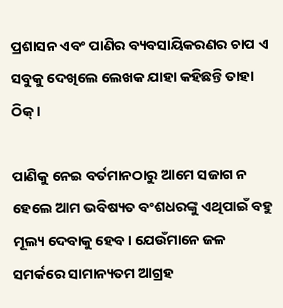ପ୍ରଶାସନ ଏବଂ ପାଣିର ବ୍ୟବସାୟିକରଣର ଚାପ ଏ ସବୁକୁ ଦେଖିଲେ ଲେଖକ ଯାହା କହିଛନ୍ତି ତାହା ଠିକ୍।

ପାଣିକୁ ନେଇ ବର୍ତମାନଠାରୁ ଆମେ ସଜାଗ ନ ହେଲେ ଆମ ଭବିଷ୍ୟତ ବଂଶଧରଙ୍କୁ ଏଥିପାଇଁ ବହୁ ମୂଲ୍ୟ ଦେବାକୁ ହେବ। ଯେଉଁମାନେ ଜଳ ସମର୍କରେ ସାମାନ୍ୟତମ ଆଗ୍ରହ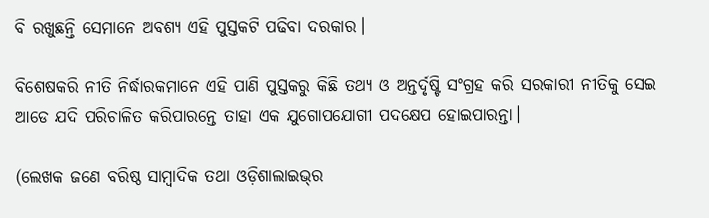ବି ରଖୁଛନ୍ତି ସେମାନେ ଅବଶ୍ୟ ଏହି ପୁସ୍ତକଟି ପଢିବା ଦରକାର।

ବିଶେଷକରି ନୀତି ନିର୍ଦ୍ଧାରକମାନେ ଏହି ପାଣି ପୁସ୍ତକରୁ କିଛି ତଥ୍ୟ ଓ ଅନ୍ତର୍ଦୃଷ୍ଟି ସଂଗ୍ରହ କରି ସରକାରୀ ନୀତିକୁ ସେଇ ଆଡେ ଯଦି ପରିଚାଳିତ କରିପାରନ୍ତେ ତାହା ଏକ ଯୁଗୋପଯୋଗୀ ପଦକ୍ଷେପ ହୋଇପାରନ୍ତା।

(ଲେଖକ ଜଣେ ବରିଷ୍ଠ ସାମ୍ବାଦିକ ତଥା ଓଡ଼ିଶାଲାଇଭ୍‌ର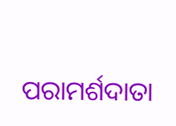ପରାମର୍ଶଦାତା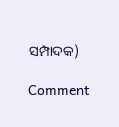ସମ୍ପାଦକ)

Comment